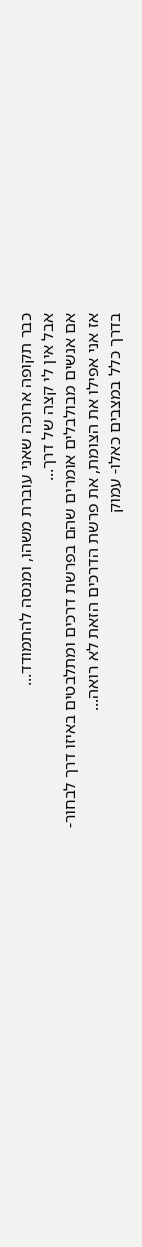כבר תקופה ארוכה שאני עוברת משהו, ומנסה להתמודד...
אבל אין לי קצה של דרך...
אם אנשים מבולבלים אומרים שהם בפרשת דרכים ומתלבטים באיזו דרך לבחור-
אז אני אפילו את הצומת, את פרשת הדרכים הזאת לא רואה...
בדרך כלל במצבים כאלו- עמוק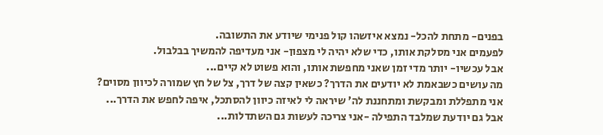בפנים- מתחת להכל- נמצא איזשהו קול פנימי שיודע את התשובה.
לפעמים אני מסלקת אותו, כדי שלא יהיה לי מצפון- אני מעדיפה להמשיך בבלבול.
אבל עכשיו- יותר מדי זמן שאני מחפשת אותו, והוא פשוט לא קיים...
מה עושים כשבאמת לא יודעים את הדרך? כשאין קצה של דרך, צל של חץ שמורה לכיוון מסוים?
אני מתפללת ומבקשת ומתחננת לה' שיראה לי לאיזה כיוון להסתכל, איפה לחפש את הדרך...
אבל גם יודעת שמלבד התפילה -אני צריכה לעשות גם השתדלות...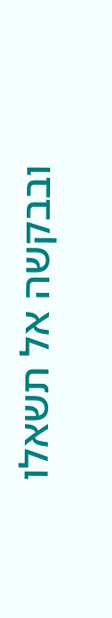ובבקשה אל תשאלו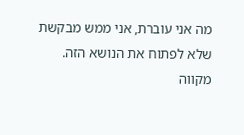מה אני עוברת, אני ממש מבקשת שלא לפתוח את הנושא הזה.
מקווה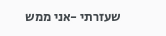שעזרתי -אני ממש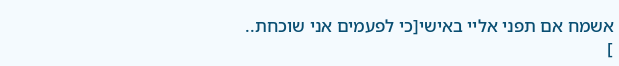אשמח אם תפני אליי באישי[כי לפעמים אני שוכחת..
]